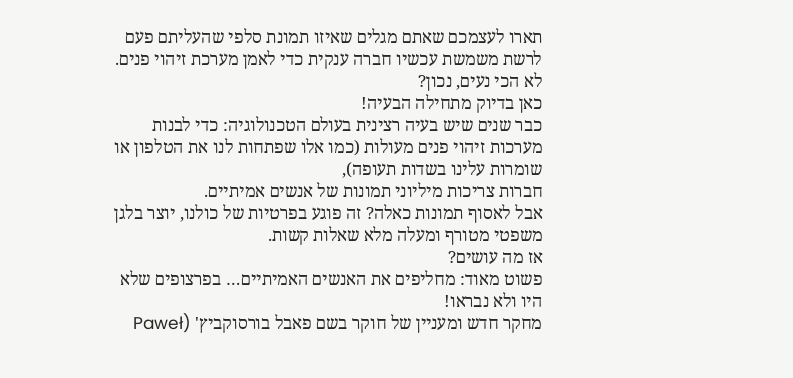תארו לעצמכם שאתם מגלים שאיזו תמונת סלפי שהעליתם פעם לרשת משמשת עכשיו חברה ענקית כדי לאמן מערכת זיהוי פנים.
לא הכי נעים, נכון?
כאן בדיוק מתחילה הבעיה!
כבר שנים שיש בעיה רצינית בעולם הטכנולוגיה: כדי לבנות מערכות זיהוי פנים מעולות (כמו אלו שפתחות לנו את הטלפון או שומרות עלינו בשדות תעופה),
חברות צריכות מיליוני תמונות של אנשים אמיתיים.
אבל לאסוף תמונות כאלה? זה פוגע בפרטיות של כולנו, יוצר בלגן משפטי מטורף ומעלה מלא שאלות קשות.
אז מה עושים?
פשוט מאוד: מחליפים את האנשים האמיתיים… בפרצופים שלא היו ולא נבראו!
מחקר חדש ומעניין של חוקר בשם פאבל בורסוקביץ' (Paweł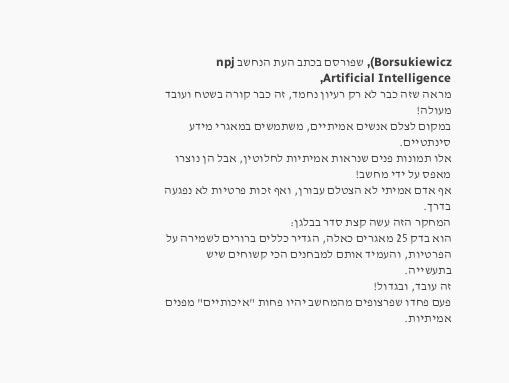Borsukiewicz), שפורסם בכתב העת הנחשב npj Artificial Intelligence,
מראה שזה כבר לא רק רעיון נחמד, זה כבר קורה בשטח ועובד מעולה!
במקום לצלם אנשים אמיתיים, משתמשים במאגרי מידע סינתטיים.
אלו תמונות פנים שנראות אמיתיות לחלוטין, אבל הן נוצרו מאפס על ידי מחשב!
אף אדם אמיתי לא הצטלם עבורן, ואף זכות פרטיות לא נפגעה בדרך.
המחקר הזה עשה קצת סדר בבלגן:
הוא בדק 25 מאגרים כאלה, הגדיר כללים ברורים לשמירה על הפרטיות, והעמיד אותם למבחנים הכי קשוחים שיש בתעשייה.
זה עובד, ובגדול!
פעם פחדו שפרצופים מהמחשב יהיו פחות "איכותיים" מפנים אמיתיות.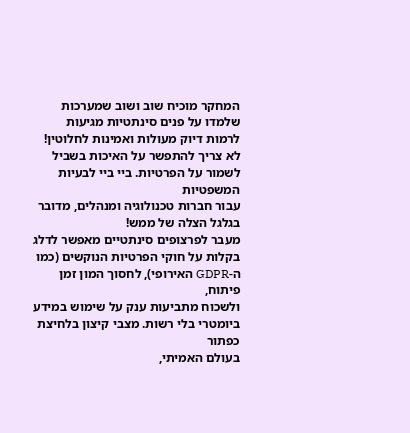המחקר מוכיח שוב ושוב שמערכות שלמדו על פנים סינתטיות מגיעות לרמות דיוק מעולות ואמינות לחלוטין!
לא צריך להתפשר על האיכות בשביל לשמור על הפרטיות. ביי ביי לבעיות המשפטיות
עבור חברות טכנולוגיה ומנהלים, מדובר בגלגל הצלה של ממש!
מעבר לפרצופים סינתטיים מאפשר לדלג בקלות על חוקי הפרטיות הנוקשים (כמו ה-GDPR האירופי), לחסוך המון זמן פיתוח,
ולשכוח מתביעות ענק על שימוש במידע ביומטרי בלי רשות. מצבי קיצון בלחיצת כפתור
בעולם האמיתי,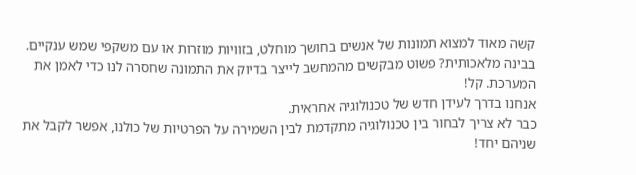קשה מאוד למצוא תמונות של אנשים בחושך מוחלט, בזוויות מוזרות או עם משקפי שמש ענקיים.
בבינה מלאכותית? פשוט מבקשים מהמחשב לייצר בדיוק את התמונה שחסרה לנו כדי לאמן את המערכת. קל!
אנחנו בדרך לעידן חדש של טכנולוגיה אחראית.
כבר לא צריך לבחור בין טכנולוגיה מתקדמת לבין השמירה על הפרטיות של כולנו, אפשר לקבל את שניהם יחד!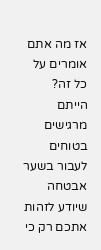אז מה אתם אומרים על כל זה?
הייתם מרגישים בטוחים לעבור בשער אבטחה שיודע לזהות אתכם רק כי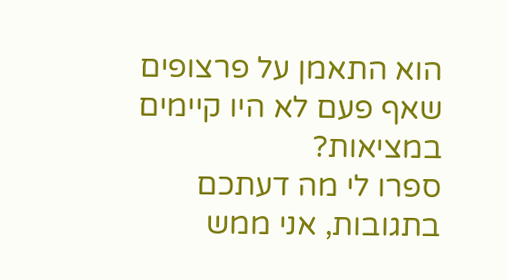הוא התאמן על פרצופים שאף פעם לא היו קיימים במציאות?
ספרו לי מה דעתכם בתגובות, אני ממש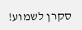סקרן לשמוע!